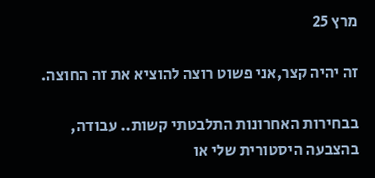מרץ 25

זה יהיה קצר,אני פשוט רוצה להוציא את זה החוצה.

בבחירות האחרונות התלבטתי קשות.. עבודה, בהצבעה היסטורית שלי או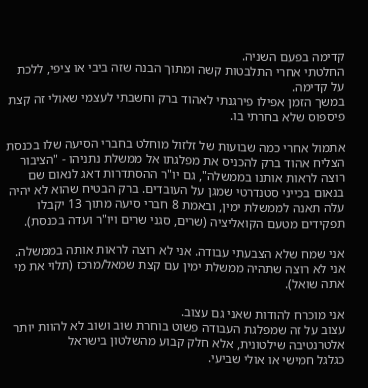קדימה בפעם השניה.
החלטתי אחרי התלבטות קשה ומתוך הבנה שזה ביבי או ציפי, ללכת על קדימה.
במשך הזמן אפילו פירגנתי לאהוד ברק וחשבתי לעצמי שאולי זה קצת פיספוס שלא בחרתי בו.

אתמול אחרי כמה שבועות של זלזול מוחלט בחברי הסיעה שלו בכנסת הצליח אהוד ברק להכניס את מפלגתו אל ממשלת נתניהו - "הציבור רוצה לראות אותנו בממשלה", גם יו"ר ההסתדרות דאג לנאום שם בנאום בכייני סטנדרטי שמגן על העובדים. ברק הבטיח שהוא לא יהיה עלה תאנה לממשלת ימין, ובאמת 8 חברי סיעה מתוך 13 יקבלו תפקידים מטעם הקואליציה (שרים, סגני שרים ויו"ר ועדה בכנסת).

אני שמח שלא הצבעתי עבודה. אני לא רוצה לראות אותה בממשלה.
אני לא רוצה שתהיה ממשלת ימין עם קצת שמאל/מרכז (תלוי את מי אתה שואל).

אני מוכרח להודות שאני גם עצוב.
עצוב על זה שמפלגת העבודה פשוט בוחרת שוב ושוב לא להוות יותר אלטרנטיבה שילטונית, אלא חלק קבוע מהשלטון בישראל
כגלגל חמישי או אולי שביעי.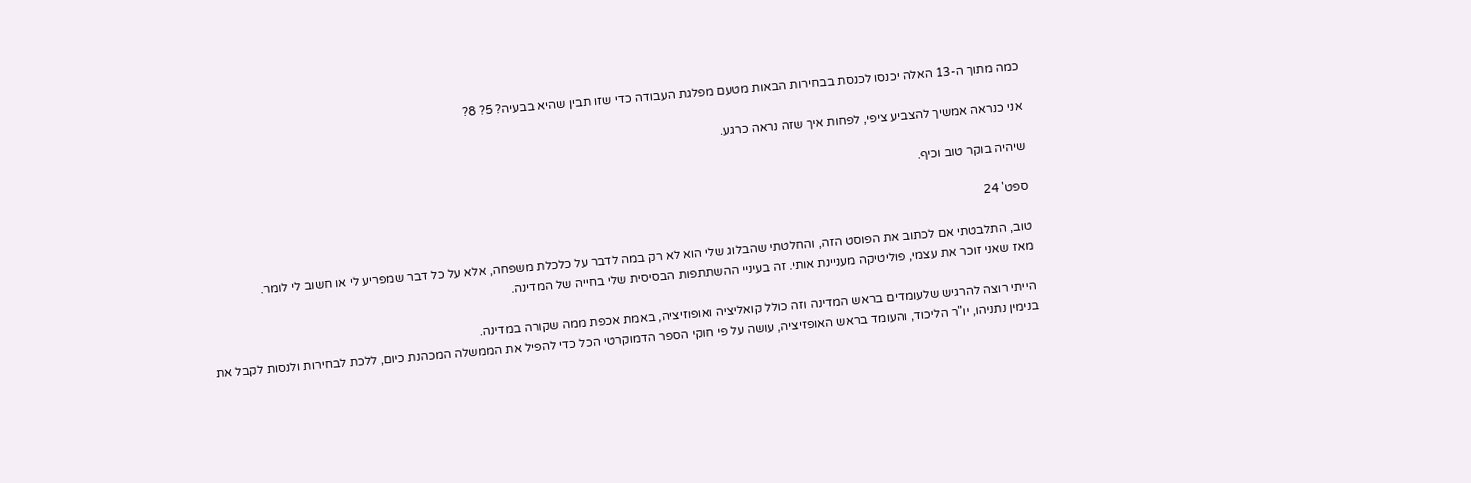כמה מתוך ה-13 האלה יכנסו לכנסת בבחירות הבאות מטעם מפלגת העבודה כדי שזו תבין שהיא בבעיה? 5? 8?

אני כנראה אמשיך להצביע ציפי, לפחות איך שזה נראה כרגע.

שיהיה בוקר טוב וכיף.

ספט' 24

טוב, התלבטתי אם לכתוב את הפוסט הזה, והחלטתי שהבלוג שלי הוא לא רק במה לדבר על כלכלת משפחה, אלא על כל דבר שמפריע לי או חשוב לי לומר.
מאז שאני זוכר את עצמי, פוליטיקה מעניינת אותי. זה בעיניי ההשתתפות הבסיסית שלי בחייה של המדינה.

הייתי רוצה להרגיש שלעומדים בראש המדינה וזה כולל קואליציה ואופוזיציה, באמת אכפת ממה שקורה במדינה.
בנימין נתניהו, יו"ר הליכוד, והעומד בראש האופזיציה, עושה על פי חוקי הספר הדמוקרטי הכל כדי להפיל את הממשלה המכהנת כיום, ללכת לבחירות ולנסות לקבל את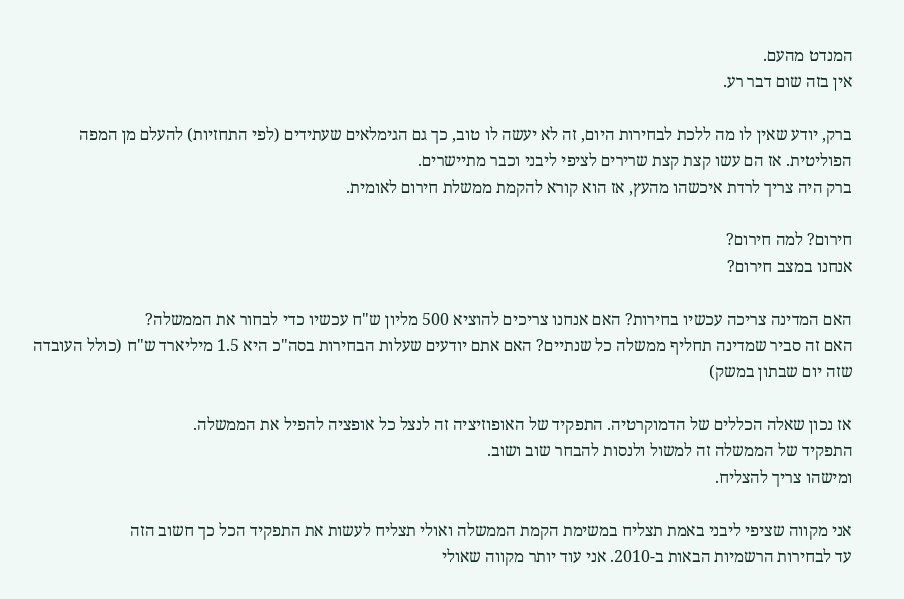המנדט מהעם.
אין בזה שום דבר רע.

ברק, יודע שאין לו מה ללכת לבחירות היום, זה לא יעשה לו טוב, כך גם הגימלאים שעתידים (לפי התחזיות) להעלם מן המפה הפוליטית. אז הם עשו קצת קצת שרירים לציפי ליבני וכבר מתיישרים.
ברק היה צריך לרדת איכשהו מהעץ, אז הוא קורא להקמת ממשלת חירום לאומית.

חירום? למה חירום?
אנחנו במצב חירום?

האם המדינה צריכה עכשיו בחירות? האם אנחנו צריכים להוציא 500 מליון ש"ח עכשיו כדי לבחור את הממשלה?
האם זה סביר שמדינה תחליף ממשלה כל שנתיים? האם אתם יודעים שעלות הבחירות בסה"כ היא 1.5 מיליארד ש"ח (כולל העובדה שזה יום שבתון במשק)

אז נכון שאלה הכללים של הדמוקרטיה. התפקיד של האופוזיציה זה לנצל כל אופציה להפיל את הממשלה.
התפקיד של הממשלה זה למשול ולנסות להבחר שוב ושוב.
ומישהו צריך להצליח.

אני מקווה שציפי ליבני באמת תצליח במשימת הקמת הממשלה ואולי תצליח לעשות את התפקיד הכל כך חשוב הזה
עד לבחירות הרשמיות הבאות ב-2010. אני עוד יותר מקווה שאולי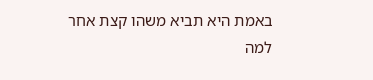באמת היא תביא משהו קצת אחר למה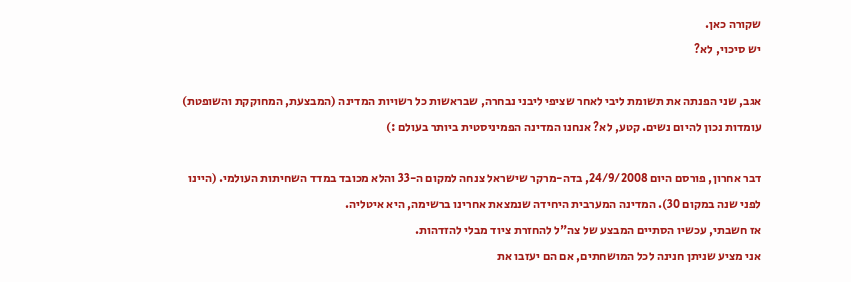שקורה כאן.
יש סיכוי, לא?

אגב, שני הפנתה את תשומת ליבי לאחר שציפי ליבני נבחרה, שבראשות כל רשויות המדינה (המבצעת, המחוקקת והשופטת) עומדות נכון להיום נשים. קטע, לא? אנחנו המדינה הפמיניסטית ביותר בעולם :)

דבר אחרון, פורסם היום 24/9/2008, בדה-מרקר שישראל צנחה למקום ה-33 והלא מכובד במדד השחיתות העולמי. (היינו לפני שנה במקום 30). המדינה המערבית היחידה שנמצאת אחרינו ברשימה, היא איטליה.
אז חשבתי, עכשיו הסתיים המבצע של צה"ל להחזרת ציוד מבלי להזדהות.
אני מציע שניתן חנינה לכל המושחתים, אם הם יעזבו את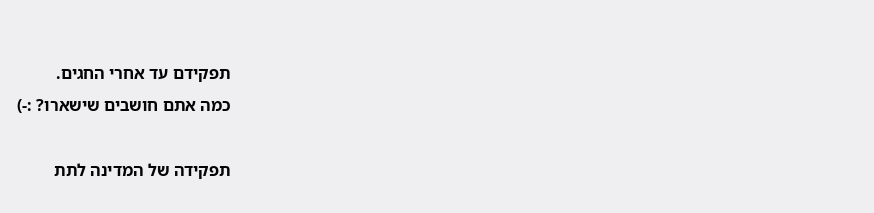תפקידם עד אחרי החגים.
כמה אתם חושבים שישארו? :-)

תפקידה של המדינה לתת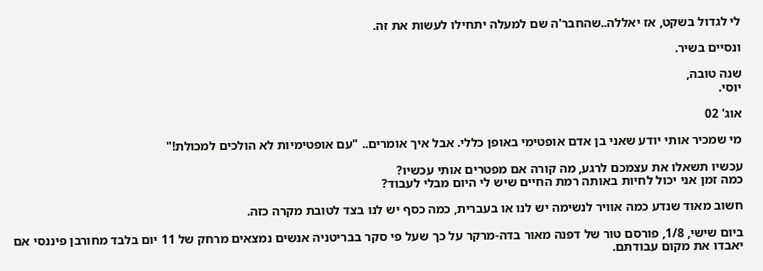לי לגדול בשקט, אז יאללה..שהחבר'ה שם למעלה יתחילו לעשות את זה.

ונסיים בשיר.

שנה טובה,
יוסי.

אוג' 02

מי שמכיר אותי יודע שאני בן אדם אופטימי באופן כללי. אבל איך אומרים.. "עם אופטימיות לא הולכים למכולת!"

עכשיו תשאלו את עצמכם לרגע, מה קורה אם מפטרים אותי עכשיו?
כמה זמן אני יכול לחיות באותה רמת החיים שיש לי היום מבלי לעבוד?

חשוב מאוד שנדע כמה אוויר לנשימה יש לנו או בעברית, כמה כסף יש לנו בצד לטובת מקרה כזה.

ביום שישי, 1/8, פורסם טור של דפנה מאור בדה-מרקר על כך שעל פי סקר בבריטניה אנשים נמצאים מרחק של 11 יום בלבד מחורבן פיננסי אם יאבדו את מקום עבודתם.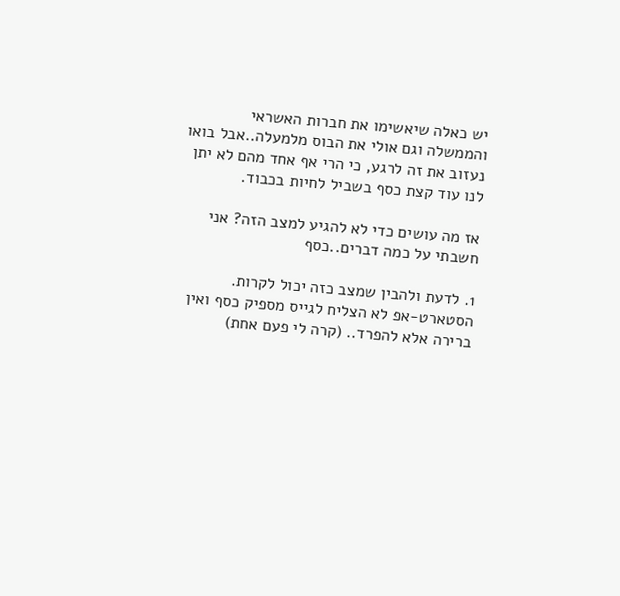יש כאלה שיאשימו את חברות האשראי והממשלה וגם אולי את הבוס מלמעלה..אבל בואו נעזוב את זה לרגע, כי הרי אף אחד מהם לא יתן לנו עוד קצת כסף בשביל לחיות בכבוד.

אז מה עושים כדי לא להגיע למצב הזה? אני חשבתי על כמה דברים..כסף

1. לדעת ולהבין שמצב כזה יכול לקרות.
הסטארט-אפ לא הצליח לגייס מספיק כסף ואין ברירה אלא להפרד.. (קרה לי פעם אחת)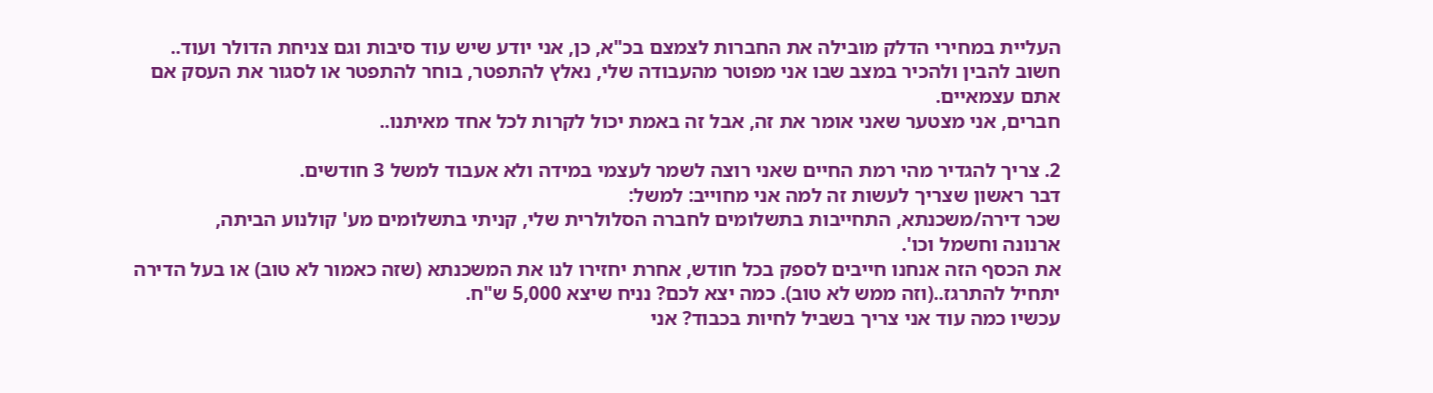העליית במחירי הדלק מובילה את החברות לצמצם בכ"א, כן, אני יודע שיש עוד סיבות וגם צניחת הדולר ועוד..
חשוב להבין ולהכיר במצב שבו אני מפוטר מהעבודה שלי, נאלץ להתפטר, בוחר להתפטר או לסגור את העסק אם אתם עצמאיים.
חברים, אני מצטער שאני אומר את זה, אבל זה באמת יכול לקרות לכל אחד מאיתנו..

2. צריך להגדיר מהי רמת החיים שאני רוצה לשמר לעצמי במידה ולא אעבוד למשל 3 חודשים.
דבר ראשון שצריך לעשות זה למה אני מחוייב: למשל:
שכר דירה/משכנתא, התחייבות בתשלומים לחברה הסלולרית שלי, קניתי בתשלומים מע' קולנוע הביתה,
ארנונה וחשמל וכו'.
את הכסף הזה אנחנו חייבים לספק בכל חודש, אחרת יחזירו לנו את המשכנתא (שזה כאמור לא טוב) או בעל הדירה יתחיל להתרגז..(וזה ממש לא טוב). כמה יצא לכם? נניח שיצא 5,000 ש"ח.
עכשיו כמה עוד אני צריך בשביל לחיות בכבוד? אני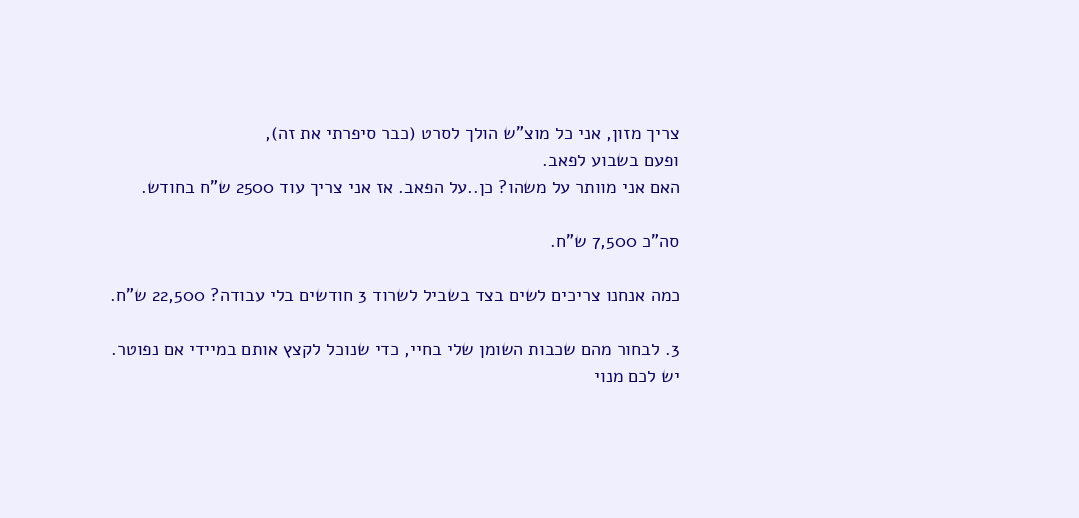צריך מזון, אני כל מוצ"ש הולך לסרט (כבר סיפרתי את זה),
ופעם בשבוע לפאב.
האם אני מוותר על משהו? כן..על הפאב. אז אני צריך עוד 2500 ש"ח בחודש.

סה"כ 7,500 ש"ח.

כמה אנחנו צריכים לשים בצד בשביל לשרוד 3 חודשים בלי עבודה? 22,500 ש"ח.

3. לבחור מהם שכבות השומן שלי בחיי, כדי שנוכל לקצץ אותם במיידי אם נפוטר.
יש לכם מנוי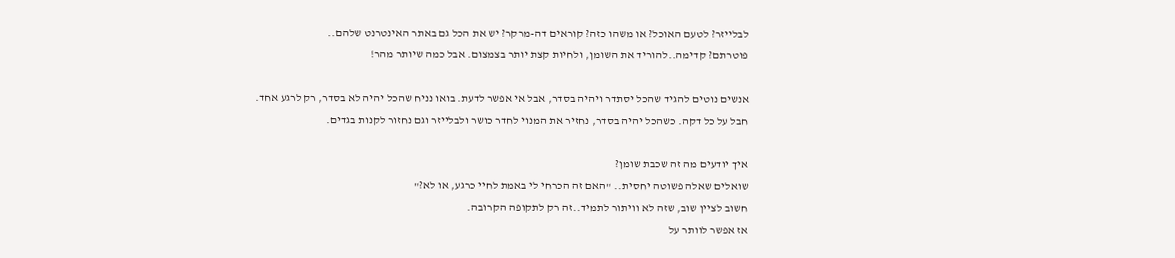לבלייזר? לטעם האוכל? או משהו כזה? קוראים דה-מרקר? יש את הכל גם באתר האינטרנט שלהם..
פוטרתם? קדימה..להוריד את השומן, ולחיות קצת יותר בצמצום. אבל כמה שיותר מהר!

אנשים נוטים להגיד שהכל יסתדר ויהיה בסדר, אבל אי אפשר לדעת. בואו נניח שהכל יהיה לא בסדר, רק לרגע אחד.
חבל על כל דקה. כשהכל יהיה בסדר, נחזיר את המנוי לחדר כושר ולבלייזר וגם נחזור לקנות בגדים.

איך יודעים מה זה שכבת שומן?
שואלים שאלה פשוטה יחסית.. "האם זה הכרחי לי באמת לחיי כרגע, או לא?"
חשוב לציין שוב, שזה לא וויתור לתמיד..זה רק לתקופה הקרובה.
אז אפשר לוותר על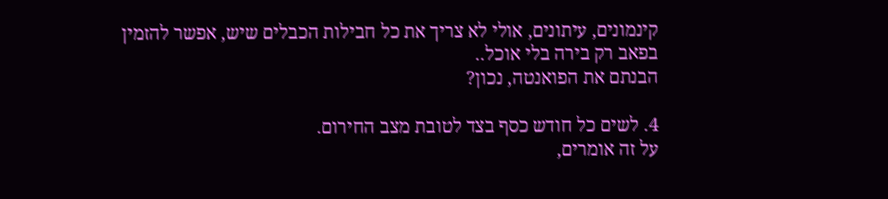קינמונים, עיתונים, אולי לא צריך את כל חבילות הכבלים שיש, אפשר להזמין בפאב רק בירה בלי אוכל..
הבנתם את הפואנטה, נכון?

4. לשים כל חודש כסף בצד לטובת מצב החירום.
על זה אומרים,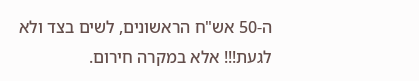ה-50 אש"ח הראשונים, לשים בצד ולא לגעת!!! אלא במקרה חירום.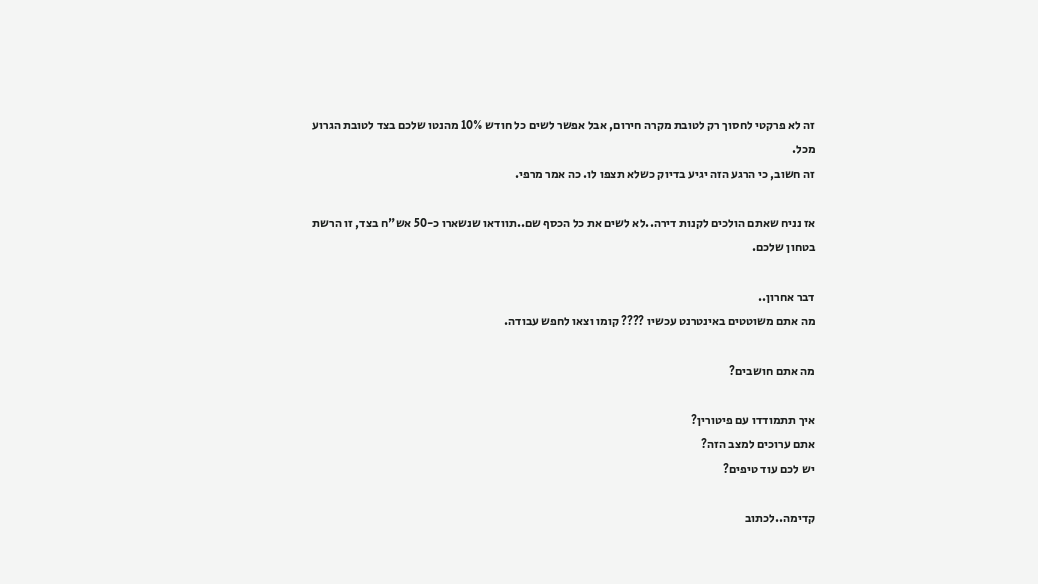זה לא פרקטי לחסוך רק לטובת מקרה חירום, אבל אפשר לשים כל חודש 10% מהנטו שלכם בצד לטובת הגרוע מכל.
זה חשוב, כי הרגע הזה יגיע בדיוק כשלא תצפו לו. כה אמר מרפי.

אז נניח שאתם הולכים לקנות דירה..לא לשים את כל הכסף שם..תוודאו שנשארו כ-50 אש"ח בצד, זו הרשת בטחון שלכם.

דבר אחרון..
מה אתם משוטטים באינטרנט עכשיו ???? קומו וצאו לחפש עבודה.

מה אתם חושבים?

איך תתמודדו עם פיטורין?
אתם ערוכים למצב הזה?
יש לכם עוד טיפים?

קדימה..לכתוב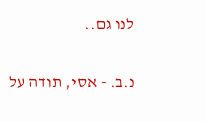לנו גם..

נ.ב. - אסי, תודה על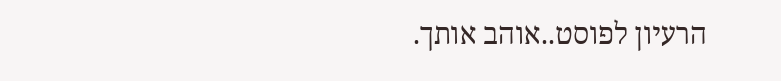הרעיון לפוסט..אוהב אותך.